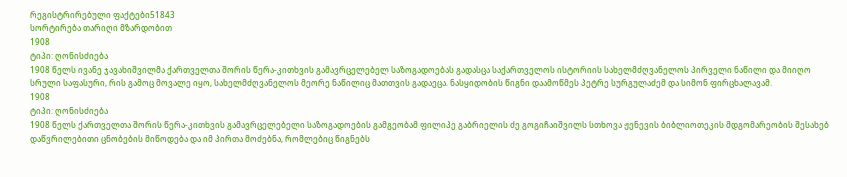რეგისტრირებული ფაქტები51843
სორტირება თარიღი მზარდობით
1908
ტიპი: ღონისძიება
1908 წელს ივანე ჯავახიშვილმა ქართველთა შორის წერა-კითხვის გამავრცელებელ საზოგადოებას გადასცა საქართველოს ისტორიის სახელმძღვანელოს პირველი ნაწილი და მიიღო სრული საფასური, რის გამოც მოვალე იყო, სახელმძღვანელოს მეორე ნაწილიც მათთვის გადაეცა. ნასყიდობის წიგნი დაამოწმეს პეტრე სურგულაძემ და სიმონ ფირცხალავამ.
1908
ტიპი: ღონისძიება
1908 წელს ქართველთა შორის წერა-კითხვის გამავრცელებელი საზოგადოების გამგეობამ ფილიპე გაბრიელის ძე გოგიჩაიშვილს სთხოვა ჟენევის ბიბლიოთეკის მდგომარეობის შესახებ დაწვრილებითი ცნობების მიწოდება და იმ პირთა მოძებნა, რომლებიც წიგნებს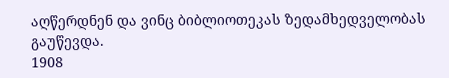აღწერდნენ და ვინც ბიბლიოთეკას ზედამხედველობას გაუწევდა.
1908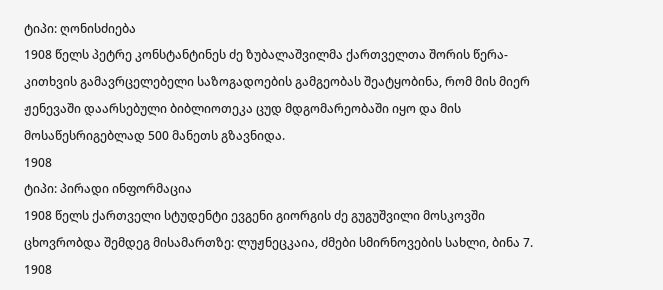ტიპი: ღონისძიება
1908 წელს პეტრე კონსტანტინეს ძე ზუბალაშვილმა ქართველთა შორის წერა-კითხვის გამავრცელებელი საზოგადოების გამგეობას შეატყობინა, რომ მის მიერ ჟენევაში დაარსებული ბიბლიოთეკა ცუდ მდგომარეობაში იყო და მის მოსაწესრიგებლად 500 მანეთს გზავნიდა.
1908
ტიპი: პირადი ინფორმაცია
1908 წელს ქართველი სტუდენტი ევგენი გიორგის ძე გუგუშვილი მოსკოვში ცხოვრობდა შემდეგ მისამართზე: ლუჟნეცკაია, ძმები სმირნოვების სახლი, ბინა 7.
1908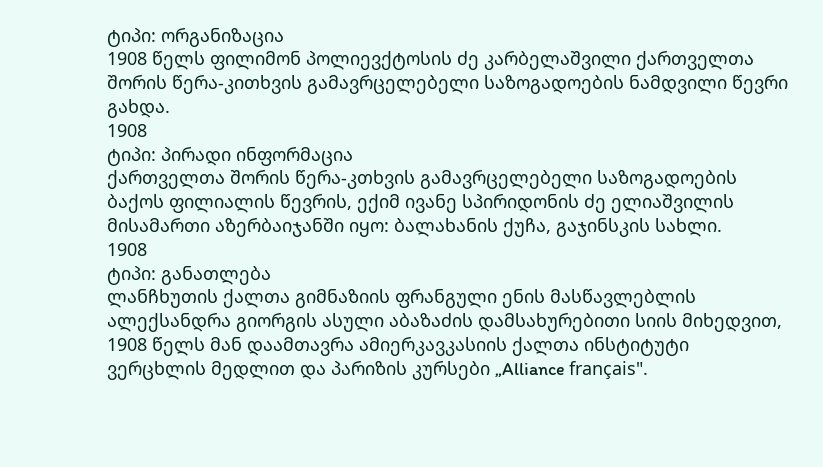ტიპი: ორგანიზაცია
1908 წელს ფილიმონ პოლიევქტოსის ძე კარბელაშვილი ქართველთა შორის წერა-კითხვის გამავრცელებელი საზოგადოების ნამდვილი წევრი გახდა.
1908
ტიპი: პირადი ინფორმაცია
ქართველთა შორის წერა-კთხვის გამავრცელებელი საზოგადოების ბაქოს ფილიალის წევრის, ექიმ ივანე სპირიდონის ძე ელიაშვილის მისამართი აზერბაიჯანში იყო: ბალახანის ქუჩა, გაჯინსკის სახლი.
1908
ტიპი: განათლება
ლანჩხუთის ქალთა გიმნაზიის ფრანგული ენის მასწავლებლის ალექსანდრა გიორგის ასული აბაზაძის დამსახურებითი სიის მიხედვით, 1908 წელს მან დაამთავრა ამიერკავკასიის ქალთა ინსტიტუტი ვერცხლის მედლით და პარიზის კურსები „Alliance français".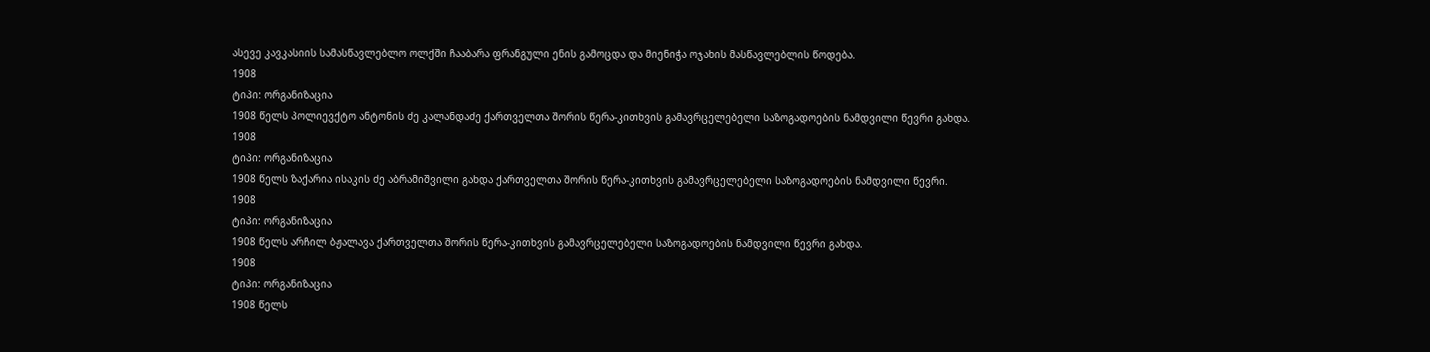ასევე კავკასიის სამასწავლებლო ოლქში ჩააბარა ფრანგული ენის გამოცდა და მიენიჭა ოჯახის მასწავლებლის წოდება.
1908
ტიპი: ორგანიზაცია
1908 წელს პოლიევქტო ანტონის ძე კალანდაძე ქართველთა შორის წერა-კითხვის გამავრცელებელი საზოგადოების ნამდვილი წევრი გახდა.
1908
ტიპი: ორგანიზაცია
1908 წელს ზაქარია ისაკის ძე აბრამიშვილი გახდა ქართველთა შორის წერა-კითხვის გამავრცელებელი საზოგადოების ნამდვილი წევრი.
1908
ტიპი: ორგანიზაცია
1908 წელს არჩილ ბჟალავა ქართველთა შორის წერა-კითხვის გამავრცელებელი საზოგადოების ნამდვილი წევრი გახდა.
1908
ტიპი: ორგანიზაცია
1908 წელს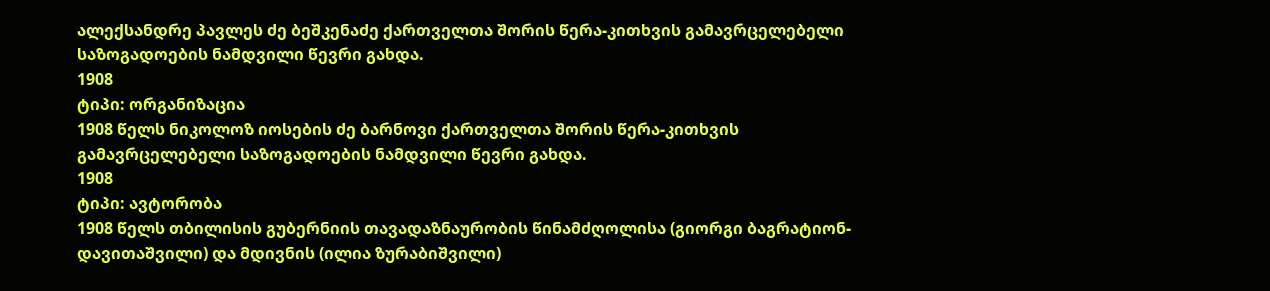ალექსანდრე პავლეს ძე ბეშკენაძე ქართველთა შორის წერა-კითხვის გამავრცელებელი საზოგადოების ნამდვილი წევრი გახდა.
1908
ტიპი: ორგანიზაცია
1908 წელს ნიკოლოზ იოსების ძე ბარნოვი ქართველთა შორის წერა-კითხვის გამავრცელებელი საზოგადოების ნამდვილი წევრი გახდა.
1908
ტიპი: ავტორობა
1908 წელს თბილისის გუბერნიის თავადაზნაურობის წინამძღოლისა (გიორგი ბაგრატიონ-დავითაშვილი) და მდივნის (ილია ზურაბიშვილი)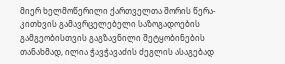მიერ ხელმოწერილი ქართველთა შორის წერა-კითხვის გამავრცელებელი საზოგადოების გამგეობისთვის გაგზავნილი შეტყობინების თანახმად, ილია ჭავჭავაძის ძეგლის ასაგებად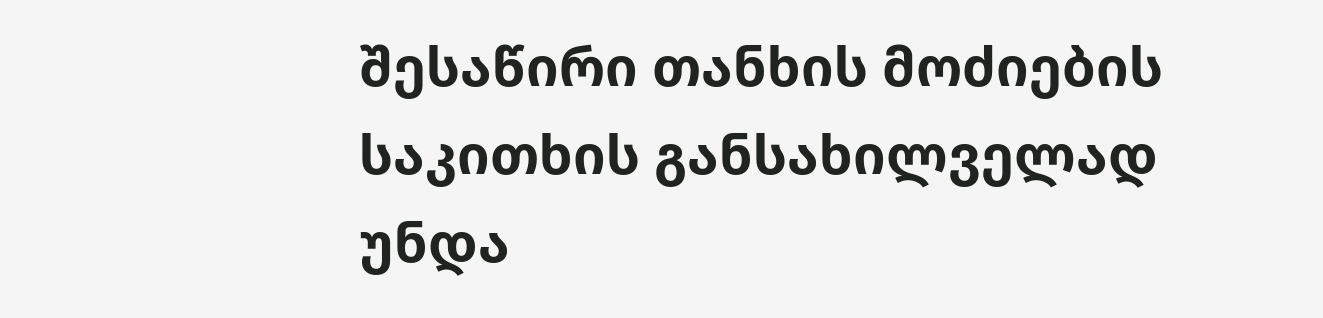შესაწირი თანხის მოძიების საკითხის განსახილველად უნდა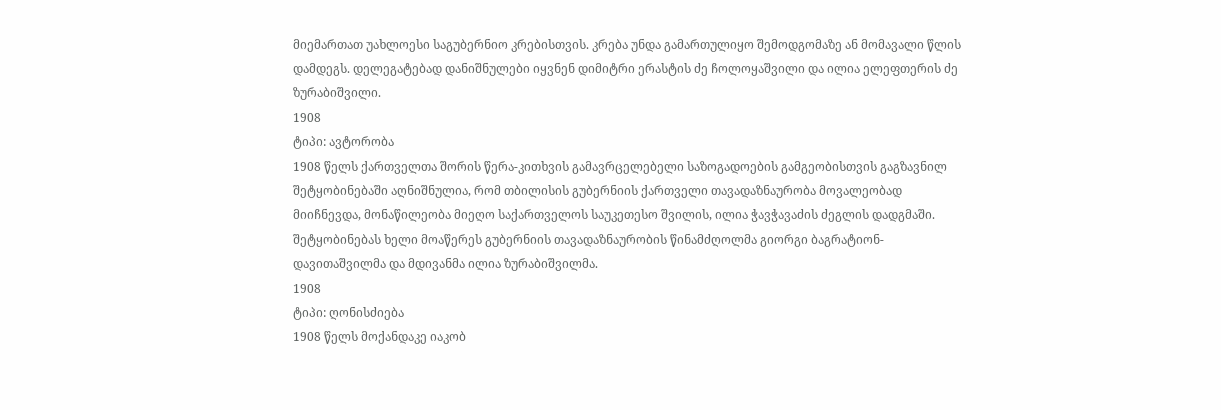მიემართათ უახლოესი საგუბერნიო კრებისთვის. კრება უნდა გამართულიყო შემოდგომაზე ან მომავალი წლის დამდეგს. დელეგატებად დანიშნულები იყვნენ დიმიტრი ერასტის ძე ჩოლოყაშვილი და ილია ელეფთერის ძე ზურაბიშვილი.
1908
ტიპი: ავტორობა
1908 წელს ქართველთა შორის წერა-კითხვის გამავრცელებელი საზოგადოების გამგეობისთვის გაგზავნილ შეტყობინებაში აღნიშნულია, რომ თბილისის გუბერნიის ქართველი თავადაზნაურობა მოვალეობად მიიჩნევდა, მონაწილეობა მიეღო საქართველოს საუკეთესო შვილის, ილია ჭავჭავაძის ძეგლის დადგმაში. შეტყობინებას ხელი მოაწერეს გუბერნიის თავადაზნაურობის წინამძღოლმა გიორგი ბაგრატიონ-დავითაშვილმა და მდივანმა ილია ზურაბიშვილმა.
1908
ტიპი: ღონისძიება
1908 წელს მოქანდაკე იაკობ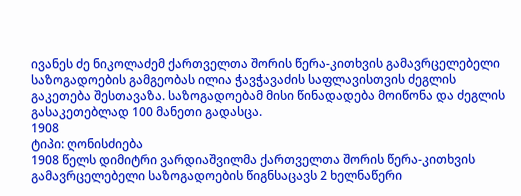ივანეს ძე ნიკოლაძემ ქართველთა შორის წერა-კითხვის გამავრცელებელი საზოგადოების გამგეობას ილია ჭავჭავაძის საფლავისთვის ძეგლის გაკეთება შესთავაზა. საზოგადოებამ მისი წინადადება მოიწონა და ძეგლის გასაკეთებლად 100 მანეთი გადასცა.
1908
ტიპი: ღონისძიება
1908 წელს დიმიტრი ვარდიაშვილმა ქართველთა შორის წერა-კითხვის გამავრცელებელი საზოგადოების წიგნსაცავს 2 ხელნაწერი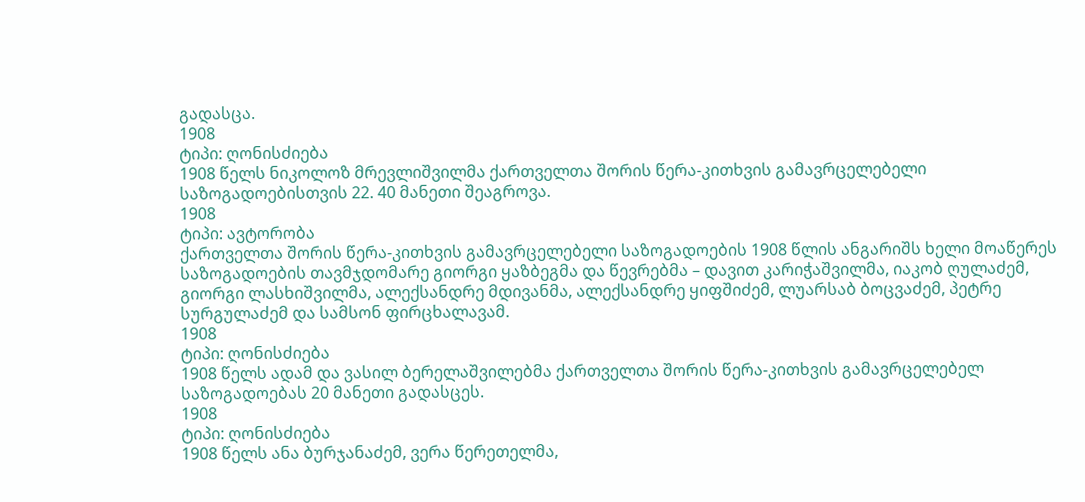გადასცა.
1908
ტიპი: ღონისძიება
1908 წელს ნიკოლოზ მრევლიშვილმა ქართველთა შორის წერა-კითხვის გამავრცელებელი საზოგადოებისთვის 22. 40 მანეთი შეაგროვა.
1908
ტიპი: ავტორობა
ქართველთა შორის წერა-კითხვის გამავრცელებელი საზოგადოების 1908 წლის ანგარიშს ხელი მოაწერეს საზოგადოების თავმჯდომარე გიორგი ყაზბეგმა და წევრებმა – დავით კარიჭაშვილმა, იაკობ ღულაძემ, გიორგი ლასხიშვილმა, ალექსანდრე მდივანმა, ალექსანდრე ყიფშიძემ, ლუარსაბ ბოცვაძემ, პეტრე სურგულაძემ და სამსონ ფირცხალავამ.
1908
ტიპი: ღონისძიება
1908 წელს ადამ და ვასილ ბერელაშვილებმა ქართველთა შორის წერა-კითხვის გამავრცელებელ საზოგადოებას 20 მანეთი გადასცეს.
1908
ტიპი: ღონისძიება
1908 წელს ანა ბურჯანაძემ, ვერა წერეთელმა,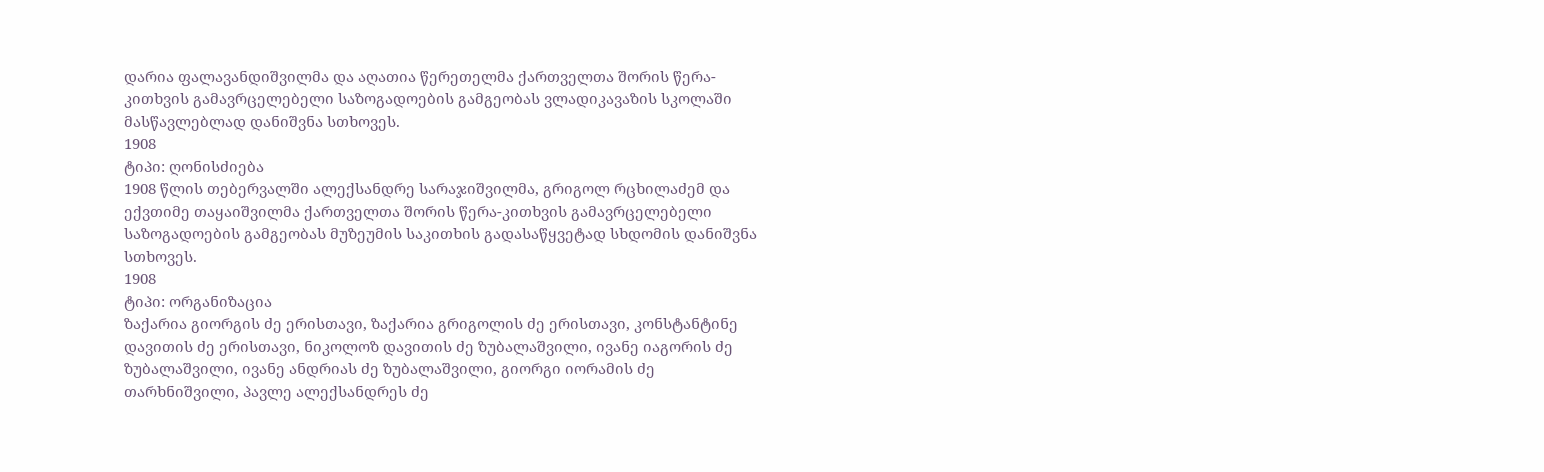დარია ფალავანდიშვილმა და აღათია წერეთელმა ქართველთა შორის წერა-კითხვის გამავრცელებელი საზოგადოების გამგეობას ვლადიკავაზის სკოლაში მასწავლებლად დანიშვნა სთხოვეს.
1908
ტიპი: ღონისძიება
1908 წლის თებერვალში ალექსანდრე სარაჯიშვილმა, გრიგოლ რცხილაძემ და ექვთიმე თაყაიშვილმა ქართველთა შორის წერა-კითხვის გამავრცელებელი საზოგადოების გამგეობას მუზეუმის საკითხის გადასაწყვეტად სხდომის დანიშვნა სთხოვეს.
1908
ტიპი: ორგანიზაცია
ზაქარია გიორგის ძე ერისთავი, ზაქარია გრიგოლის ძე ერისთავი, კონსტანტინე დავითის ძე ერისთავი, ნიკოლოზ დავითის ძე ზუბალაშვილი, ივანე იაგორის ძე ზუბალაშვილი, ივანე ანდრიას ძე ზუბალაშვილი, გიორგი იორამის ძე თარხნიშვილი, პავლე ალექსანდრეს ძე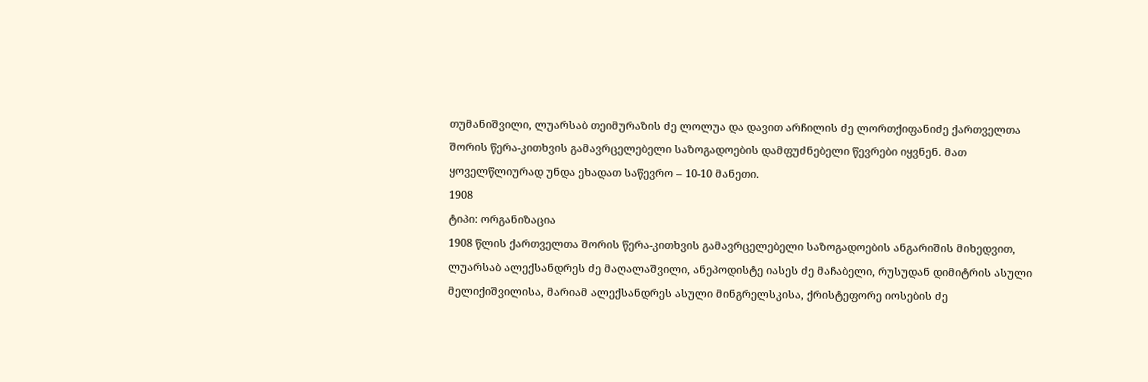თუმანიშვილი, ლუარსაბ თეიმურაზის ძე ლოლუა და დავით არჩილის ძე ლორთქიფანიძე ქართველთა შორის წერა-კითხვის გამავრცელებელი საზოგადოების დამფუძნებელი წევრები იყვნენ. მათ ყოველწლიურად უნდა ეხადათ საწევრო – 10-10 მანეთი.
1908
ტიპი: ორგანიზაცია
1908 წლის ქართველთა შორის წერა-კითხვის გამავრცელებელი საზოგადოების ანგარიშის მიხედვით, ლუარსაბ ალექსანდრეს ძე მაღალაშვილი, ანეპოდისტე იასეს ძე მაჩაბელი, რუსუდან დიმიტრის ასული მელიქიშვილისა, მარიამ ალექსანდრეს ასული მინგრელსკისა, ქრისტეფორე იოსების ძე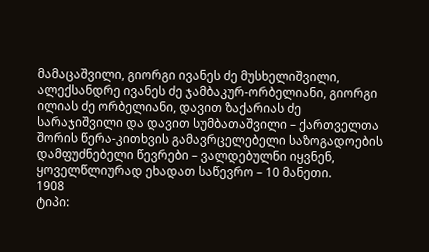მამაცაშვილი, გიორგი ივანეს ძე მუსხელიშვილი, ალექსანდრე ივანეს ძე ჯამბაკურ-ორბელიანი, გიორგი ილიას ძე ორბელიანი, დავით ზაქარიას ძე სარაჯიშვილი და დავით სუმბათაშვილი – ქართველთა შორის წერა-კითხვის გამავრცელებელი საზოგადოების დამფუძნებელი წევრები – ვალდებულნი იყვნენ, ყოველწლიურად ეხადათ საწევრო – 10 მანეთი.
1908
ტიპი: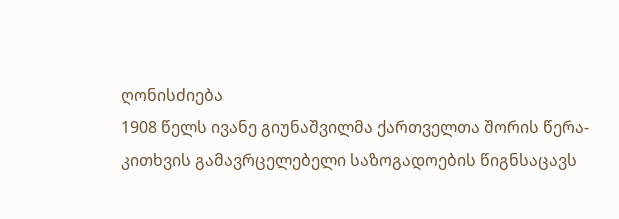ღონისძიება
1908 წელს ივანე გიუნაშვილმა ქართველთა შორის წერა-კითხვის გამავრცელებელი საზოგადოების წიგნსაცავს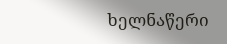ხელნაწერი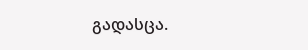გადასცა.